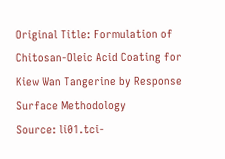Original Title: Formulation of Chitosan-Oleic Acid Coating for Kiew Wan Tangerine by Response Surface Methodology
Source: li01.tci-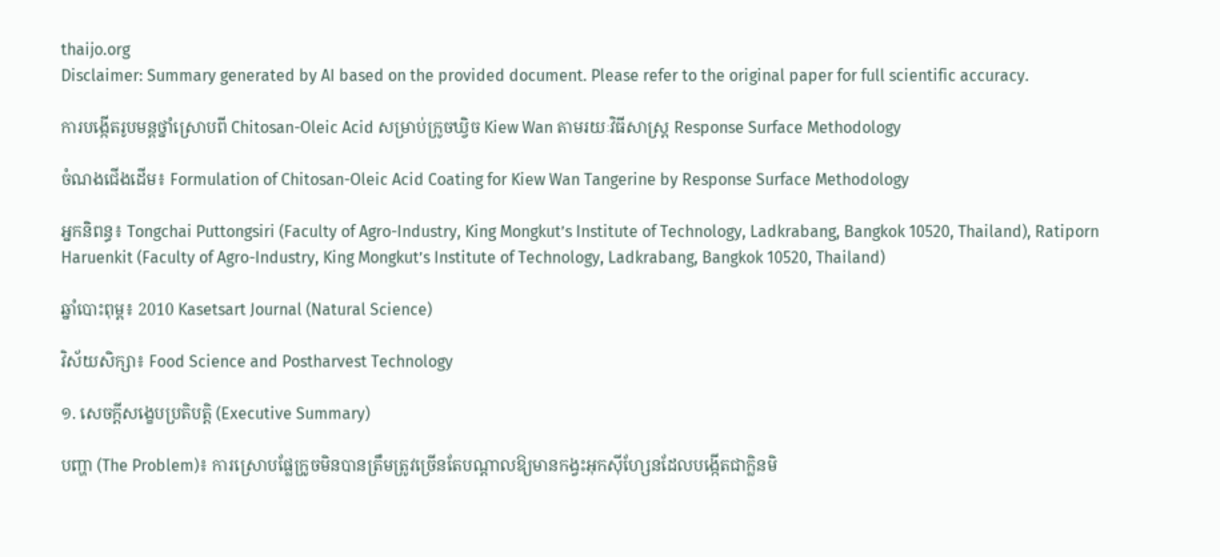thaijo.org
Disclaimer: Summary generated by AI based on the provided document. Please refer to the original paper for full scientific accuracy.

ការបង្កើតរូបមន្តថ្នាំស្រោបពី Chitosan-Oleic Acid សម្រាប់ក្រូចឃ្វិច Kiew Wan តាមរយៈវិធីសាស្ត្រ Response Surface Methodology

ចំណងជើងដើម៖ Formulation of Chitosan-Oleic Acid Coating for Kiew Wan Tangerine by Response Surface Methodology

អ្នកនិពន្ធ៖ Tongchai Puttongsiri (Faculty of Agro-Industry, King Mongkut’s Institute of Technology, Ladkrabang, Bangkok 10520, Thailand), Ratiporn Haruenkit (Faculty of Agro-Industry, King Mongkut’s Institute of Technology, Ladkrabang, Bangkok 10520, Thailand)

ឆ្នាំបោះពុម្ព៖ 2010 Kasetsart Journal (Natural Science)

វិស័យសិក្សា៖ Food Science and Postharvest Technology

១. សេចក្តីសង្ខេបប្រតិបត្តិ (Executive Summary)

បញ្ហា (The Problem)៖ ការស្រោបផ្លែក្រូចមិនបានត្រឹមត្រូវច្រើនតែបណ្តាលឱ្យមានកង្វះអុកស៊ីហ្សែនដែលបង្កើតជាក្លិនមិ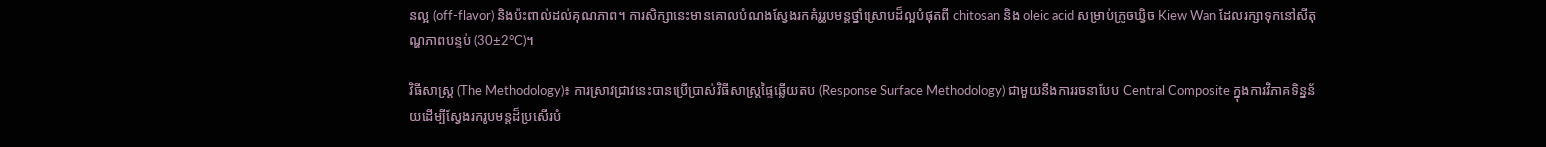នល្អ (off-flavor) និងប៉ះពាល់ដល់គុណភាព។ ការសិក្សានេះមានគោលបំណងស្វែងរកគំរូរូបមន្តថ្នាំស្រោបដ៏ល្អបំផុតពី chitosan និង oleic acid សម្រាប់ក្រូចឃ្វិច Kiew Wan ដែលរក្សាទុកនៅសីតុណ្ហភាពបន្ទប់ (30±2°C)។

វិធីសាស្ត្រ (The Methodology)៖ ការស្រាវជ្រាវនេះបានប្រើប្រាស់វិធីសាស្ត្រផ្ទៃឆ្លើយតប (Response Surface Methodology) ជាមួយនឹងការរចនាបែប Central Composite ក្នុងការវិភាគទិន្នន័យដើម្បីស្វែងរករូបមន្តដ៏ប្រសើរបំ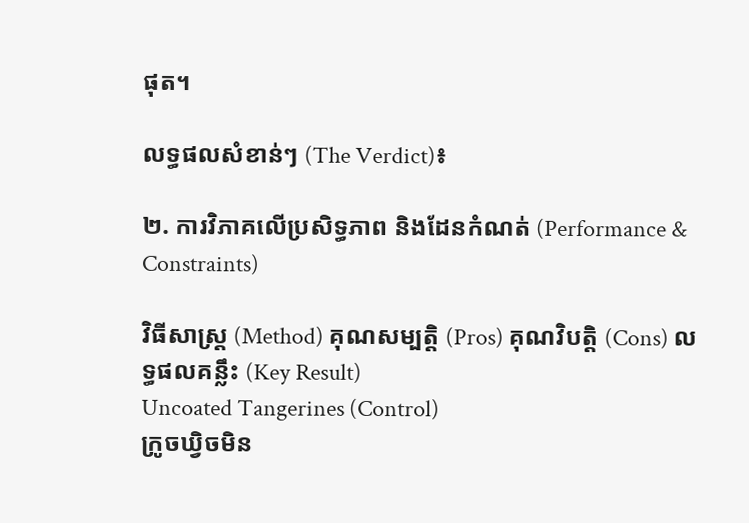ផុត។

លទ្ធផលសំខាន់ៗ (The Verdict)៖

២. ការវិភាគលើប្រសិទ្ធភាព និងដែនកំណត់ (Performance & Constraints)

វិធីសាស្ត្រ (Method) គុណសម្បត្តិ (Pros) គុណវិបត្តិ (Cons) លទ្ធផលគន្លឹះ (Key Result)
Uncoated Tangerines (Control)
ក្រូចឃ្វិចមិន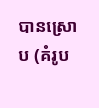បានស្រោប (គំរូប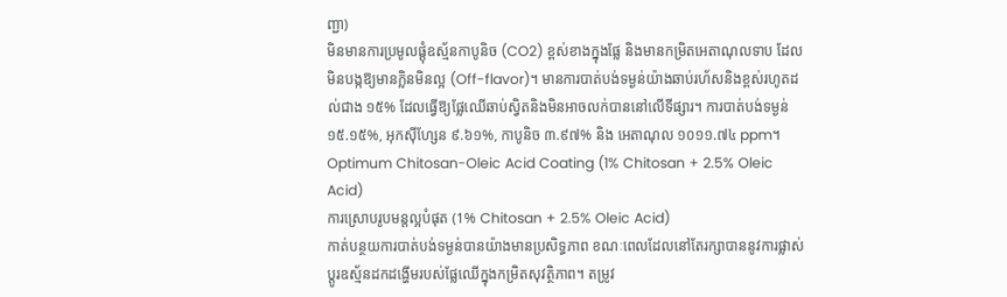ញ្ជា)
មិនមានការប្រមូលផ្តុំឧស្ម័នកាបូនិច (CO2) ខ្ពស់ខាងក្នុងផ្លែ និងមានកម្រិតអេតាណុលទាប ដែលមិនបង្កឱ្យមានក្លិនមិនល្អ (Off-flavor)។ មានការបាត់បង់ទម្ងន់យ៉ាងឆាប់រហ័សនិងខ្ពស់រហូតដល់ជាង ១៥% ដែលធ្វើឱ្យផ្លែឈើឆាប់ស្វិតនិងមិនអាចលក់បាននៅលើទីផ្សារ។ ការបាត់បង់ទម្ងន់ ១៥.១៥%, អុកស៊ីហ្សែន ៩.៦១%, កាបូនិច ៣.៩៧% និង អេតាណុល ១០១១.៧៤ ppm។
Optimum Chitosan-Oleic Acid Coating (1% Chitosan + 2.5% Oleic Acid)
ការស្រោបរូបមន្តល្អបំផុត (1% Chitosan + 2.5% Oleic Acid)
កាត់បន្ថយការបាត់បង់ទម្ងន់បានយ៉ាងមានប្រសិទ្ធភាព ខណៈពេលដែលនៅតែរក្សាបាននូវការផ្លាស់ប្តូរឧស្ម័នដកដង្ហើមរបស់ផ្លែឈើក្នុងកម្រិតសុវត្ថិភាព។ តម្រូវ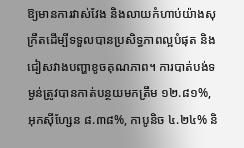ឱ្យមានការវាស់វែង និងលាយកំហាប់យ៉ាងសុក្រឹតដើម្បីទទួលបានប្រសិទ្ធភាពល្អបំផុត និងជៀសវាងបញ្ហាខូចគុណភាព។ ការបាត់បង់ទម្ងន់ត្រូវបានកាត់បន្ថយមកត្រឹម ១២.៨១%, អុកស៊ីហ្សែន ៨.៣៨%, កាបូនិច ៤.២៤% និ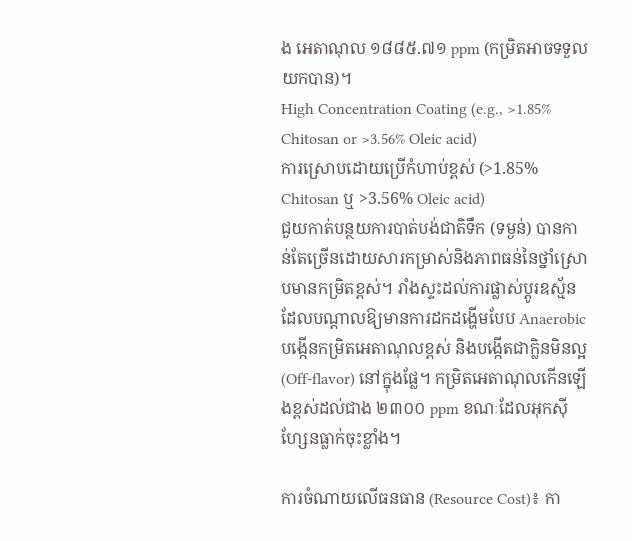ង អេតាណុល ១៨៨៥.៧១ ppm (កម្រិតអាចទទួលយកបាន)។
High Concentration Coating (e.g., >1.85% Chitosan or >3.56% Oleic acid)
ការស្រោបដោយប្រើកំហាប់ខ្ពស់ (>1.85% Chitosan ឬ >3.56% Oleic acid)
ជួយកាត់បន្ថយការបាត់បង់ជាតិទឹក (ទម្ងន់) បានកាន់តែច្រើនដោយសារកម្រាស់និងភាពធន់នៃថ្នាំស្រោបមានកម្រិតខ្ពស់។ រាំងស្ទះដល់ការផ្លាស់ប្តូរឧស្ម័ន ដែលបណ្តាលឱ្យមានការដកដង្ហើមបែប Anaerobic បង្កើនកម្រិតអេតាណុលខ្ពស់ និងបង្កើតជាក្លិនមិនល្អ (Off-flavor) នៅក្នុងផ្លែ។ កម្រិតអេតាណុលកើនឡើងខ្ពស់ដល់ជាង ២៣០០ ppm ខណៈដែលអុកស៊ីហ្សែនធ្លាក់ចុះខ្លាំង។

ការចំណាយលើធនធាន (Resource Cost)៖ កា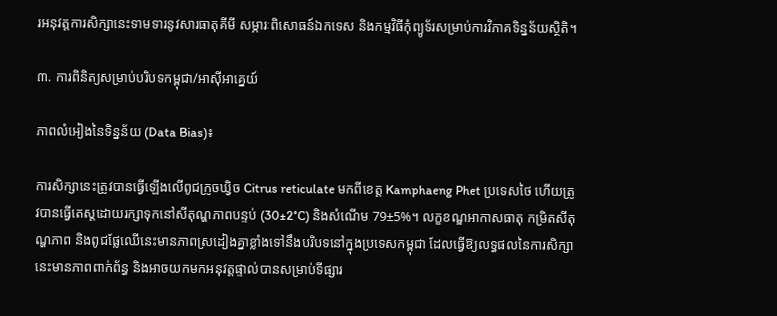រអនុវត្តការសិក្សានេះទាមទារនូវសារធាតុគីមី សម្ភារៈពិសោធន៍ឯកទេស និងកម្មវិធីកុំព្យូទ័រសម្រាប់ការវិភាគទិន្នន័យស្ថិតិ។

៣. ការពិនិត្យសម្រាប់បរិបទកម្ពុជា/អាស៊ីអាគ្នេយ៍

ភាពលំអៀងនៃទិន្នន័យ (Data Bias)៖

ការសិក្សានេះត្រូវបានធ្វើឡើងលើពូជក្រូចឃ្វិច Citrus reticulate មកពីខេត្ត Kamphaeng Phet ប្រទេសថៃ ហើយត្រូវបានធ្វើតេស្តដោយរក្សាទុកនៅសីតុណ្ហភាពបន្ទប់ (30±2°C) និងសំណើម 79±5%។ លក្ខខណ្ឌអាកាសធាតុ កម្រិតសីតុណ្ហភាព និងពូជផ្លែឈើនេះមានភាពស្រដៀងគ្នាខ្លាំងទៅនឹងបរិបទនៅក្នុងប្រទេសកម្ពុជា ដែលធ្វើឱ្យលទ្ធផលនៃការសិក្សានេះមានភាពពាក់ព័ន្ធ និងអាចយកមកអនុវត្តផ្ទាល់បានសម្រាប់ទីផ្សារ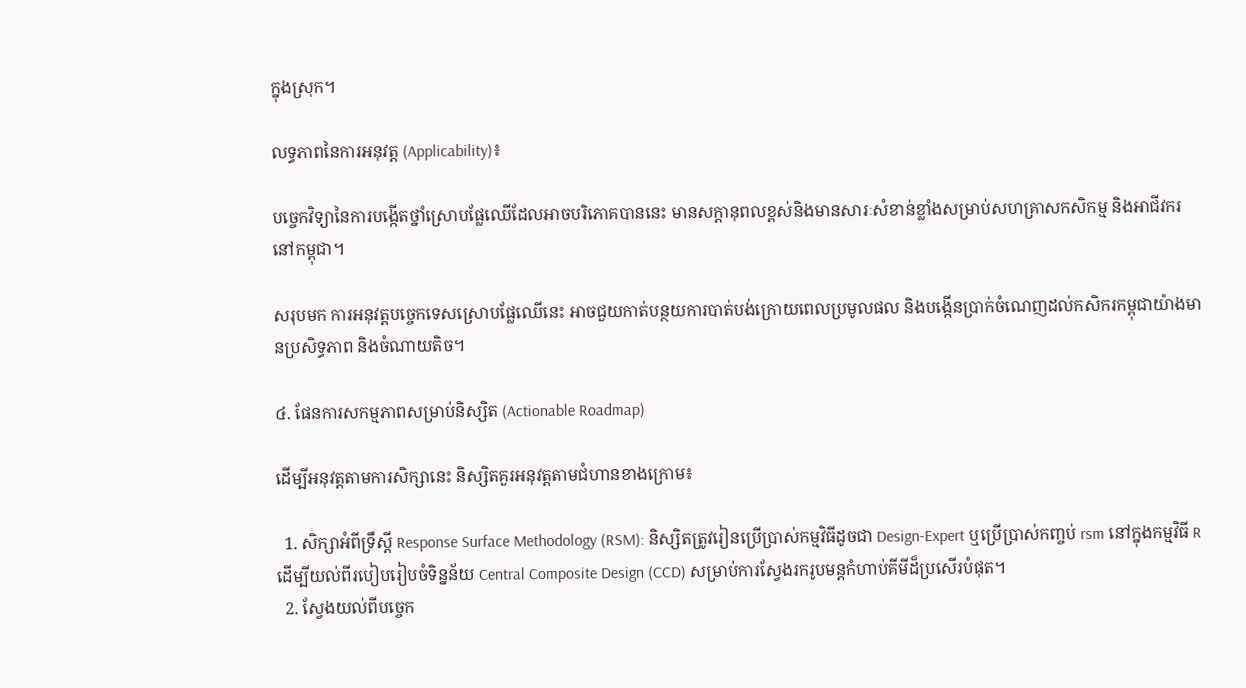ក្នុងស្រុក។

លទ្ធភាពនៃការអនុវត្ត (Applicability)៖

បច្ចេកវិទ្យានៃការបង្កើតថ្នាំស្រោបផ្លែឈើដែលអាចបរិភោគបាននេះ មានសក្តានុពលខ្ពស់និងមានសារៈសំខាន់ខ្លាំងសម្រាប់សហគ្រាសកសិកម្ម និងអាជីវករនៅកម្ពុជា។

សរុបមក ការអនុវត្តបច្ចេកទេសស្រោបផ្លែឈើនេះ អាចជួយកាត់បន្ថយការបាត់បង់ក្រោយពេលប្រមូលផល និងបង្កើនប្រាក់ចំណេញដល់កសិករកម្ពុជាយ៉ាងមានប្រសិទ្ធភាព និងចំណាយតិច។

៤. ផែនការសកម្មភាពសម្រាប់និស្សិត (Actionable Roadmap)

ដើម្បីអនុវត្តតាមការសិក្សានេះ និស្សិតគួរអនុវត្តតាមជំហានខាងក្រោម៖

  1. សិក្សាអំពីទ្រឹស្តី Response Surface Methodology (RSM): និស្សិតត្រូវរៀនប្រើប្រាស់កម្មវិធីដូចជា Design-Expert ឬប្រើប្រាស់កញ្ចប់ rsm នៅក្នុងកម្មវិធី R ដើម្បីយល់ពីរបៀបរៀបចំទិន្នន័យ Central Composite Design (CCD) សម្រាប់ការស្វែងរករូបមន្តកំហាប់គីមីដ៏ប្រសើរបំផុត។
  2. ស្វែងយល់ពីបច្ចេក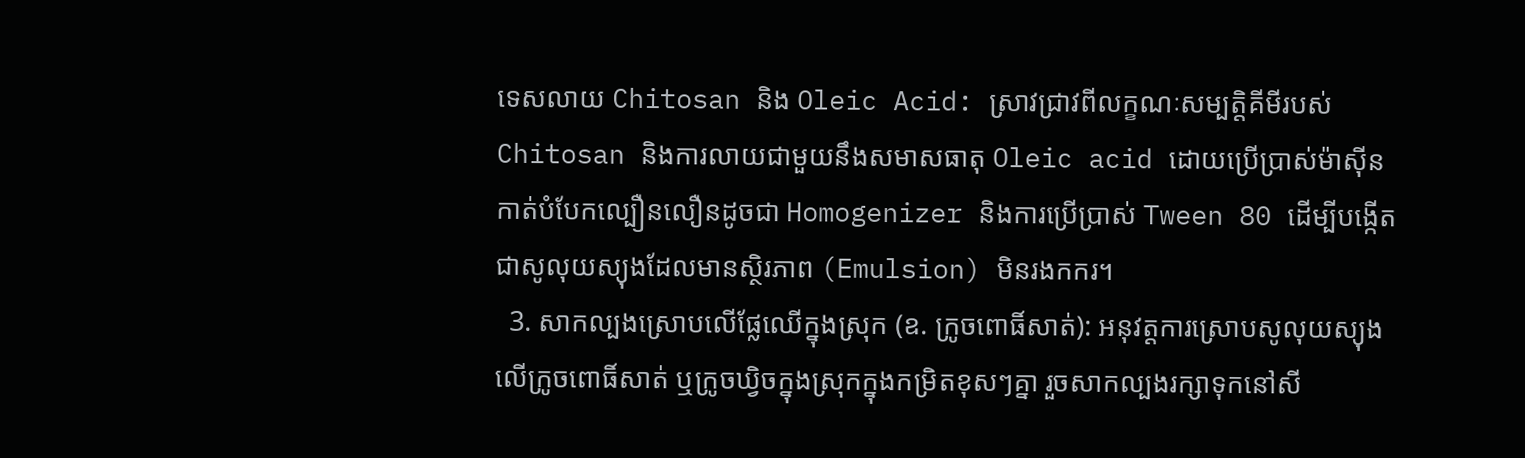ទេសលាយ Chitosan និង Oleic Acid: ស្រាវជ្រាវពីលក្ខណៈសម្បត្តិគីមីរបស់ Chitosan និងការលាយជាមួយនឹងសមាសធាតុ Oleic acid ដោយប្រើប្រាស់ម៉ាស៊ីនកាត់បំបែកល្បឿនលឿនដូចជា Homogenizer និងការប្រើប្រាស់ Tween 80 ដើម្បីបង្កើតជាសូលុយស្យុងដែលមានស្ថិរភាព (Emulsion) មិនរងកករ។
  3. សាកល្បងស្រោបលើផ្លែឈើក្នុងស្រុក (ឧ. ក្រូចពោធិ៍សាត់): អនុវត្តការស្រោបសូលុយស្យុងលើក្រូចពោធិ៍សាត់ ឬក្រូចឃ្វិចក្នុងស្រុកក្នុងកម្រិតខុសៗគ្នា រួចសាកល្បងរក្សាទុកនៅសី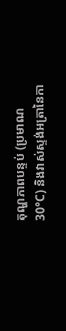តុណ្ហភាពបន្ទប់ (ប្រមាណ 30°C) និងវាស់ស្ទង់អត្រានៃកា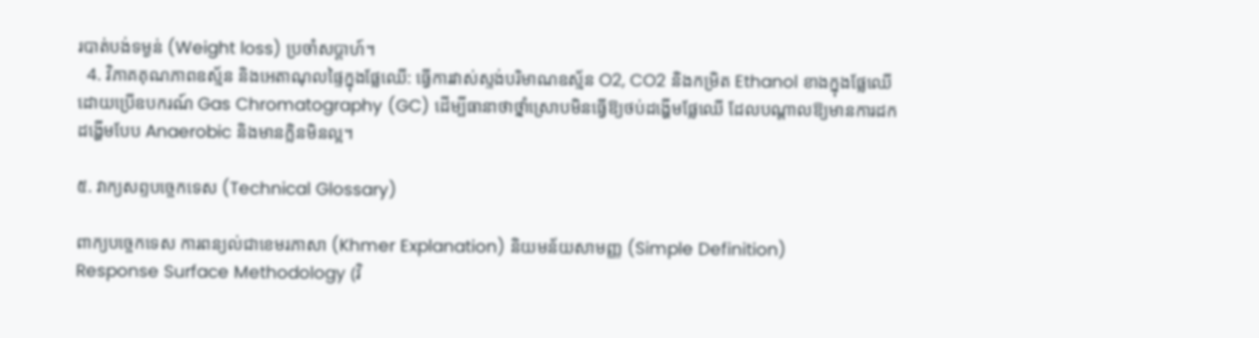របាត់បង់ទម្ងន់ (Weight loss) ប្រចាំសប្តាហ៍។
  4. វិភាគគុណភាពឧស្ម័ន និងអេតាណុលផ្ទៃក្នុងផ្លែឈើ: ធ្វើការវាស់ស្ទង់បរិមាណឧស្ម័ន O2, CO2 និងកម្រិត Ethanol ខាងក្នុងផ្លែឈើ ដោយប្រើឧបករណ៍ Gas Chromatography (GC) ដើម្បីធានាថាថ្នាំស្រោបមិនធ្វើឱ្យថប់ដង្ហើមផ្លែឈើ ដែលបណ្តាលឱ្យមានការដកដង្ហើមបែប Anaerobic និងមានក្លិនមិនល្អ។

៥. វាក្យសព្ទបច្ចេកទេស (Technical Glossary)

ពាក្យបច្ចេកទេស ការពន្យល់ជាខេមរភាសា (Khmer Explanation) និយមន័យសាមញ្ញ (Simple Definition)
Response Surface Methodology (វិ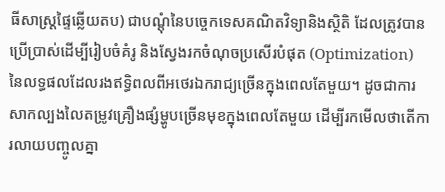ធីសាស្ត្រផ្ទៃឆ្លើយតប) ជាបណ្តុំនៃបច្ចេកទេសគណិតវិទ្យានិងស្ថិតិ ដែលត្រូវបានប្រើប្រាស់ដើម្បីរៀបចំគំរូ និងស្វែងរកចំណុចប្រសើរបំផុត (Optimization) នៃលទ្ធផលដែលរងឥទ្ធិពលពីអថេរឯករាជ្យច្រើនក្នុងពេលតែមួយ។ ដូចជាការសាកល្បងលៃតម្រូវគ្រឿងផ្សំម្ហូបច្រើនមុខក្នុងពេលតែមួយ ដើម្បីរកមើលថាតើការលាយបញ្ចូលគ្នា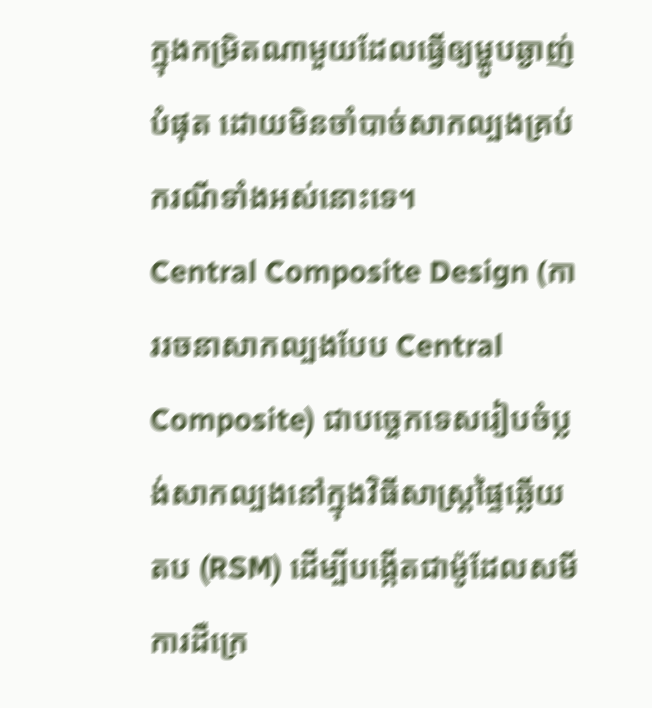ក្នុងកម្រិតណាមួយដែលធ្វើឲ្យម្ហូបឆ្ងាញ់បំផុត ដោយមិនចាំបាច់សាកល្បងគ្រប់ករណីទាំងអស់នោះទេ។
Central Composite Design (ការរចនាសាកល្បងបែប Central Composite) ជាបច្ចេកទេសរៀបចំប្លង់សាកល្បងនៅក្នុងវិធីសាស្ត្រផ្ទៃឆ្លើយតប (RSM) ដើម្បីបង្កើតជាម៉ូដែលសមីការដឺក្រេ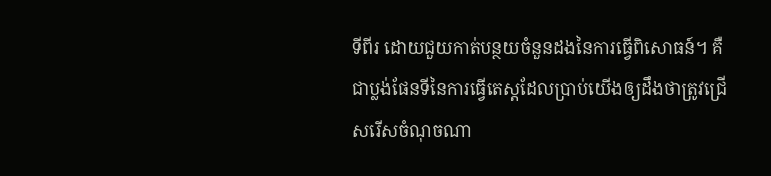ទីពីរ ដោយជួយកាត់បន្ថយចំនួនដងនៃការធ្វើពិសោធន៍។ គឺជាប្លង់ផែនទីនៃការធ្វើតេស្តដែលប្រាប់យើងឲ្យដឹងថាត្រូវជ្រើសរើសចំណុចណា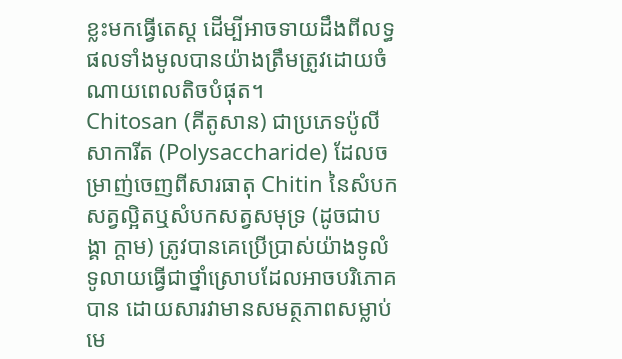ខ្លះមកធ្វើតេស្ត ដើម្បីអាចទាយដឹងពីលទ្ធផលទាំងមូលបានយ៉ាងត្រឹមត្រូវដោយចំណាយពេលតិចបំផុត។
Chitosan (គីតូសាន) ជាប្រភេទប៉ូលីសាការីត (Polysaccharide) ដែលចម្រាញ់ចេញពីសារធាតុ Chitin នៃសំបកសត្វល្អិតឬសំបកសត្វសមុទ្រ (ដូចជាបង្គា ក្តាម) ត្រូវបានគេប្រើប្រាស់យ៉ាងទូលំទូលាយធ្វើជាថ្នាំស្រោបដែលអាចបរិភោគបាន ដោយសារវាមានសមត្ថភាពសម្លាប់មេ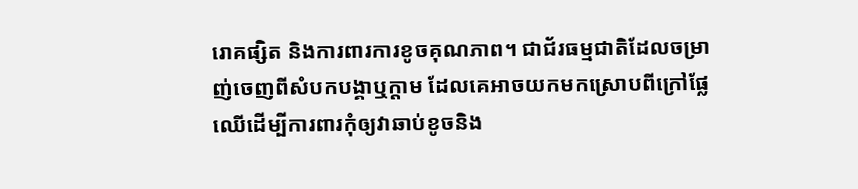រោគផ្សិត និងការពារការខូចគុណភាព។ ជាជ័រធម្មជាតិដែលចម្រាញ់ចេញពីសំបកបង្គាឬក្តាម ដែលគេអាចយកមកស្រោបពីក្រៅផ្លែឈើដើម្បីការពារកុំឲ្យវាឆាប់ខូចនិង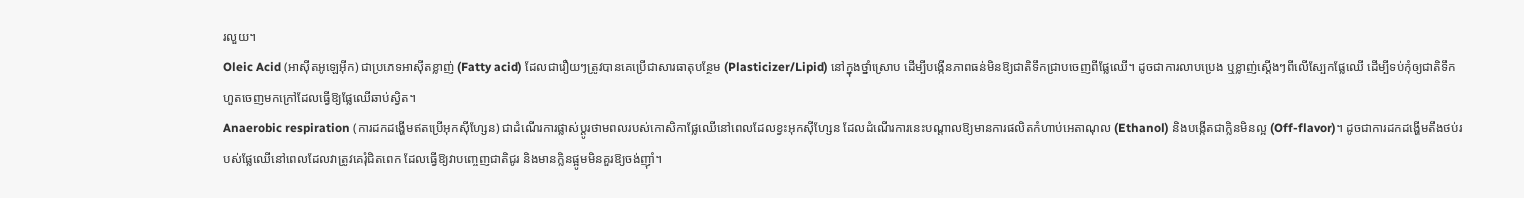រលួយ។
Oleic Acid (អាស៊ីតអូឡេអ៊ីក) ជាប្រភេទអាស៊ីតខ្លាញ់ (Fatty acid) ដែលជារឿយៗត្រូវបានគេប្រើជាសារធាតុបន្ថែម (Plasticizer/Lipid) នៅក្នុងថ្នាំស្រោប ដើម្បីបង្កើនភាពធន់មិនឱ្យជាតិទឹកជ្រាបចេញពីផ្លែឈើ។ ដូចជាការលាបប្រេង ឬខ្លាញ់ស្តើងៗពីលើស្បែកផ្លែឈើ ដើម្បីទប់កុំឲ្យជាតិទឹកហួតចេញមកក្រៅដែលធ្វើឱ្យផ្លែឈើឆាប់ស្វិត។
Anaerobic respiration (ការដកដង្ហើមឥតប្រើអុកស៊ីហ្សែន) ជាដំណើរការផ្លាស់ប្តូរថាមពលរបស់កោសិកាផ្លែឈើនៅពេលដែលខ្វះអុកស៊ីហ្សែន ដែលដំណើរការនេះបណ្តាលឱ្យមានការផលិតកំហាប់អេតាណុល (Ethanol) និងបង្កើតជាក្លិនមិនល្អ (Off-flavor)។ ដូចជាការដកដង្ហើមតឹងថប់របស់ផ្លែឈើនៅពេលដែលវាត្រូវគេរុំជិតពេក ដែលធ្វើឱ្យវាបញ្ចេញជាតិជូរ និងមានក្លិនផ្អូមមិនគួរឱ្យចង់ញ៉ាំ។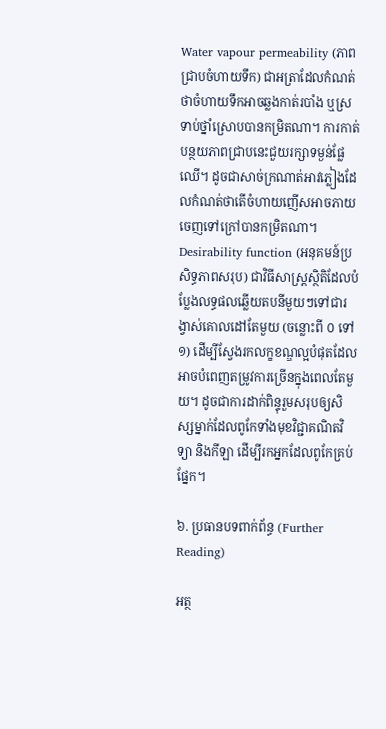Water vapour permeability (ភាពជ្រាបចំហាយទឹក) ជាអត្រាដែលកំណត់ថាចំហាយទឹកអាចឆ្លងកាត់របាំង ឬស្រទាប់ថ្នាំស្រោបបានកម្រិតណា។ ការកាត់បន្ថយភាពជ្រាបនេះជួយរក្សាទម្ងន់ផ្លែឈើ។ ដូចជាសាច់ក្រណាត់អាវភ្លៀងដែលកំណត់ថាតើចំហាយញើសអាចភាយចេញទៅក្រៅបានកម្រិតណា។
Desirability function (អនុគមន៍ប្រសិទ្ធភាពសរុប) ជាវិធីសាស្ត្រស្ថិតិដែលបំប្លែងលទ្ធផលឆ្លើយតបនីមួយៗទៅជារង្វាស់គោលដៅតែមួយ (ចន្លោះពី ០ ទៅ ១) ដើម្បីស្វែងរកលក្ខខណ្ឌល្អបំផុតដែលអាចបំពេញតម្រូវការច្រើនក្នុងពេលតែមួយ។ ដូចជាការដាក់ពិន្ទុរួមសរុបឲ្យសិស្សម្នាក់ដែលពូកែទាំងមុខវិជ្ជាគណិតវិទ្យា និងកីឡា ដើម្បីរកអ្នកដែលពូកែគ្រប់ផ្នែក។

៦. ប្រធានបទពាក់ព័ន្ធ (Further Reading)

អត្ថ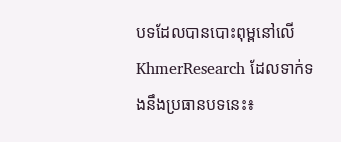បទដែលបានបោះពុម្ពនៅលើ KhmerResearch ដែលទាក់ទងនឹងប្រធានបទនេះ៖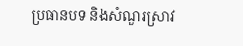ប្រធានបទ និងសំណួរស្រាវ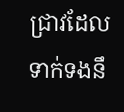ជ្រាវដែលទាក់ទងនឹ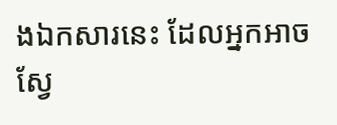ងឯកសារនេះ ដែលអ្នកអាចស្វែ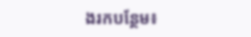ងរកបន្ថែម៖